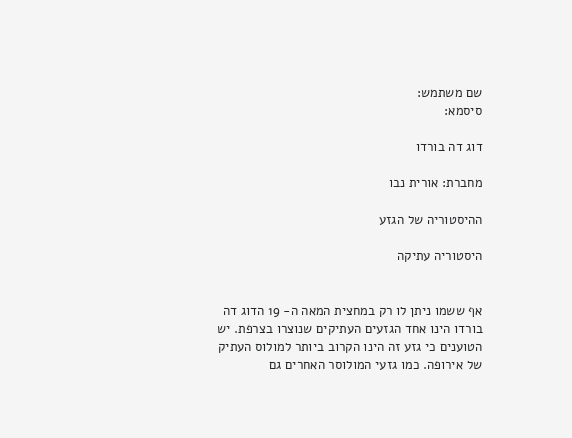שם משתמש:
סיסמא:

דוג דה בורדו

מחברת: אורית נבו

ההיסטוריה של הגזע

היסטוריה עתיקה


אף ששמו ניתן לו רק במחצית המאה ה- 19 הדוג דה בורדו הינו אחד הגזעים העתיקים שנוצרו בצרפת. יש הטוענים כי גזע זה הינו הקרוב ביותר למולוס העתיק של אירופה. כמו גזעי המולוסר האחרים גם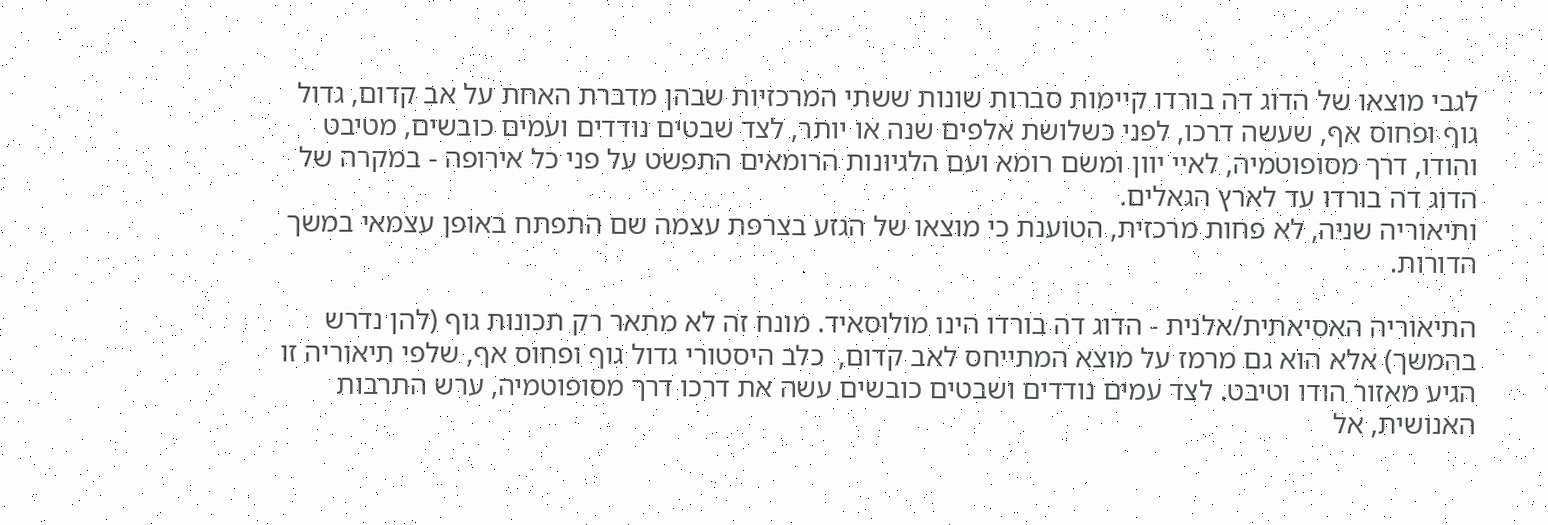לגבי מוצאו של הדוג דה בורדו קיימות סברות שונות ששתי המרכזיות שבהן מדברת האחת על אב קדום, גדול גוף ופחוס אף, שעשה דרכו, לפני כשלושת אלפים שנה או יותר, לצד שבטים נודדים ועמים כובשים, מטיבט והודו, דרך מסופוטמיה, לאיי יוון ומשם רומא ועם הלגיונות הרומאים התפשט על פני כל אירופה - במקרה של הדוג דה בורדו עד לארץ הגאלים.
ותיאוריה שניה, לא פחות מרכזית, הטוענת כי מוצאו של הגזע בצרפת עצמה שם התפתח באופן עצמאי במשך הדורות.

התיאוריה האסיאתית/אלנית - הדוג דה בורדו הינו מולוסאיד. מונח זה לא מתאר רק תכונות גוף (להן נדרש בהמשך) אלא הוא גם מרמז על מוצא המתייחס לאב קדום,  כלב היסטורי גדול גוף ופחוס אף, שלפי תיאוריה זו הגיע מאזור הודו וטיבט. לצד עמים נודדים ושבטים כובשים עשה את דרכו דרך מסופוטמיה, ערש התרבות האנושית, אל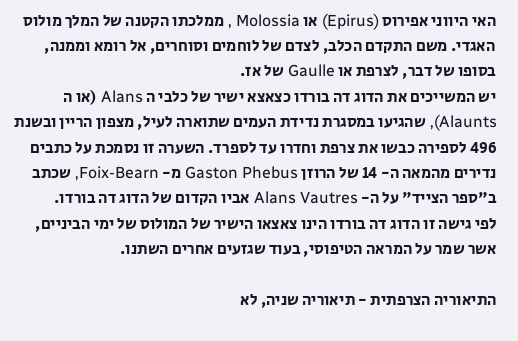האי היווני אפירוס (Epirus) או Molossia , ממלכתו הקטנה של המלך מולוס האגדי. משם התקדם הכלב, לצדם של לוחמים וסוחרים, אל רומא וממנה, בסופו של דבר, לצרפת או Gaulle של אז.
יש המשייכים את הדוג דה בורדו כצאצא ישיר של כלבי ה Alans (או ה Alaunts), שהגיעו במסגרת נדידת העמים שתוארה לעיל, מצפון הריין ובשנת 496 לספירה כבשו את צרפת וחדרו עד לספרד. השערה זו נסמכת על כתבים נדירים מהמאה ה- 14 של הרוזן Gaston Phebus מ- Foix-Bearn, שכתב ב"ספר הצייד" על ה- Alans Vautres אביו הקדום של הדוג דה בורדו.
לפי גישה זו הדוג דה בורדו הינו צאצאו הישיר של המולוס של ימי הביניים, אשר שמר על המראה הטיפוסי, בעוד שגזעים אחרים השתנו.

התיאוריה הצרפתית - תיאוריה שניה, לא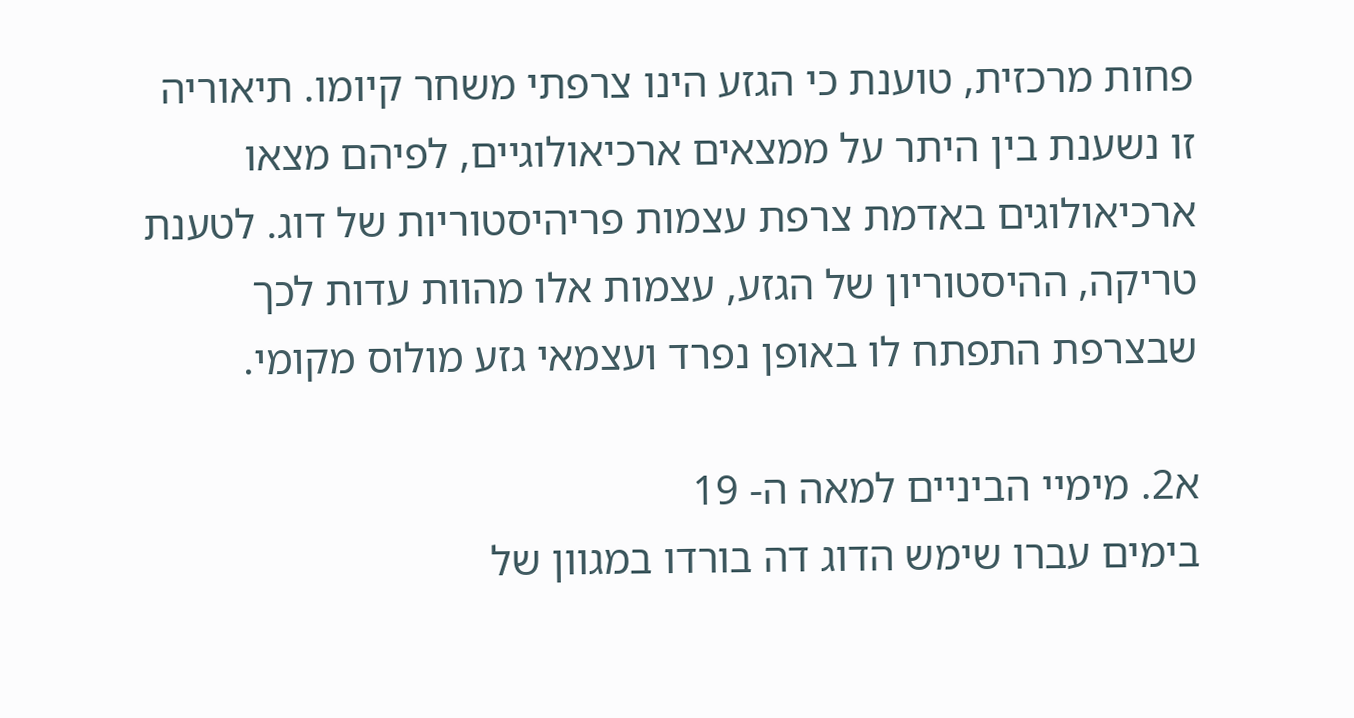פחות מרכזית, טוענת כי הגזע הינו צרפתי משחר קיומו. תיאוריה זו נשענת בין היתר על ממצאים ארכיאולוגיים, לפיהם מצאו ארכיאולוגים באדמת צרפת עצמות פריהיסטוריות של דוג. לטענת  טריקה, ההיסטוריון של הגזע, עצמות אלו מהוות עדות לכך שבצרפת התפתח לו באופן נפרד ועצמאי גזע מולוס מקומי.

א2. מימיי הביניים למאה ה- 19
בימים עברו שימש הדוג דה בורדו במגוון של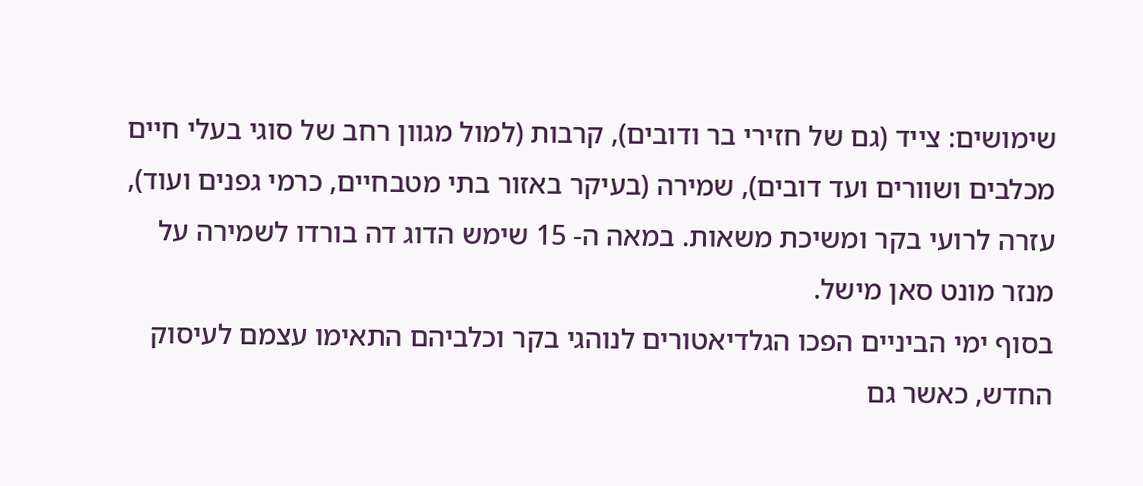שימושים: צייד (גם של חזירי בר ודובים), קרבות (למול מגוון רחב של סוגי בעלי חיים מכלבים ושוורים ועד דובים), שמירה (בעיקר באזור בתי מטבחיים, כרמי גפנים ועוד), עזרה לרועי בקר ומשיכת משאות. במאה ה- 15 שימש הדוג דה בורדו לשמירה על מנזר מונט סאן מישל.
בסוף ימי הביניים הפכו הגלדיאטורים לנוהגי בקר וכלביהם התאימו עצמם לעיסוק החדש, כאשר גם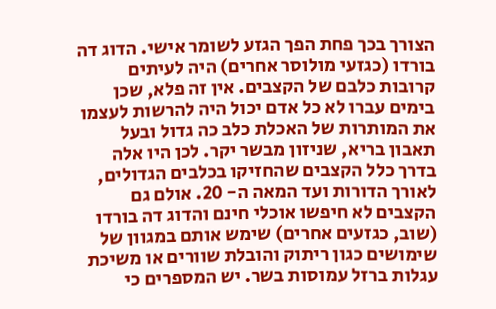הצורך בכך פחת הפך הגזע לשומר אישי. הדוג דה בורדו (כגזעי מולוסר אחרים) היה לעיתים קרובות כלבם של הקצבים. אין זה פלא, שכן בימים עברו לא כל אדם יכול היה להרשות לעצמו את המותרות של האכלת כלב כה גדול ובעל תאבון בריא, שניזון מבשר יקר. לכן היו אלה בדרך כלל הקצבים שהחזיקו בכלבים הגדולים, לאורך הדורות ועד המאה ה- 20. אולם גם הקצבים לא חיפשו אוכלי חינם והדוג דה בורדו (שוב, כגזעים אחרים) שימש אותם במגוון של שימושים כגון ריתוק והובלת שוורים או משיכת עגלות ברזל עמוסות בשר. יש המספרים כי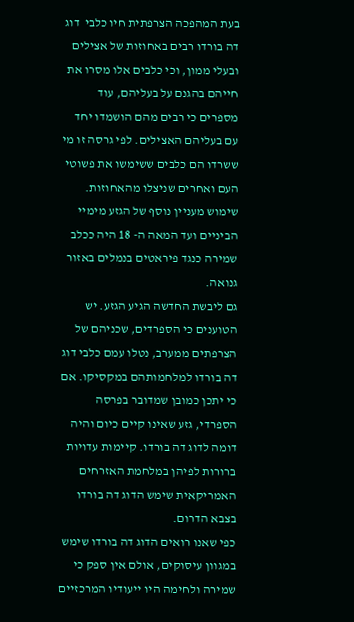בעת המהפכה הצרפתית חיו כלבי  דוג דה בורדו רבים באחוזות של אצילים ובעלי ממון, וכי כלבים אלו מסרו את חייהם בהגנם על בעליהם, עוד מספרים כי רבים מהם הושמדו יחד עם בעליהם האצילים. לפי גרסה זו מי ששרדו הם כלבים ששימשו את פשוטי העם ואחרים שניצלו מהאחוזות.
שימוש מעניין נוסף של הגזע מימיי הביניים ועד המאה ה- 18 היה ככלב שמירה כנגד פיראטים בנמלים באזור גנואה.
גם ליבשת החדשה הגיע הגזע. יש הטוענים כי הספרדים, שכניהם של הצרפתים ממערב, נטלו עמם כלבי דוג דה בורדו למלחמותהם במקסיקו. אם כי יתכן כמובן שמדובר בפרסה הספרדי, גזע שאינו קיים כיום והיה דומה לדוג דה בורדו. קיימות עדויות ברורות לפיהן במלחמת האזרחים האמריקאית שימש הדוג דה בורדו בצבא הדרום.
כפי שאנו רואים הדוג דה בורדו שימש במגוון עיסוקים, אולם אין ספק כי שמירה ולחימה היו ייעודיו המרכזיים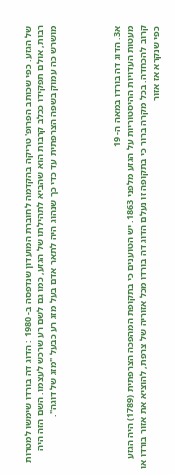של הגזע. כפי שכותב הפרופ' טריקה בהקדמה לחוברת המועדון שנדפסה ב- 1980 : הדוג דה בורדו שימשו למטרות רבות, אולם תפקידו ככלב קרבות הוא שהביא לתהילתו של הגזע, כמו גם לשם רע שרכש לעצמו. השם הזה היה מושרש כה עמוק בשפה הצרפתית עד כדי כך שנהוג היה לתאר אדם בעל מזג רע כבעל "מזג של דוגה".




א3. הדוג דה בורדו במאה ה- 19
מעטות העדויות ההיסטוריות על הגזע מלפני 1863. יש הטוענים כי בתקופת המהפכה הצרפתית (1789) היה הגזע קרוב להכחדה. בכל מקרה ברור כי בתקופה זו נעלם הדוג דה בורדו מכל אזוריה של צרפת, להוציא את אזור בורדו או כפי שנקרא אז אזור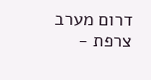דרום מערב צרפת -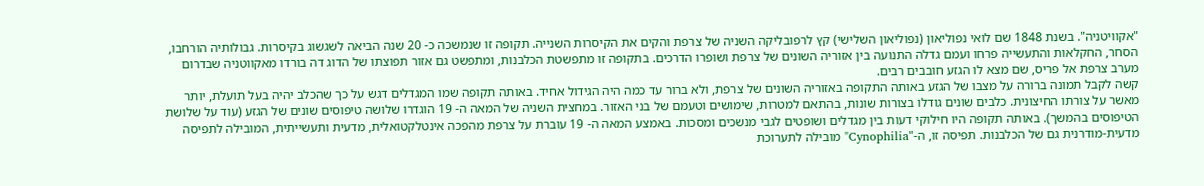"אקוויטניה". בשנת 1848 שם לואי נפוליאון (נפוליאון השלישי) קץ לרפובליקה השניה של צרפת והקים את הקיסרות השנייה. תקופה זו שנמשכה כ- 20 שנה הביאה לשגשוג בקיסרות. גבולותיה הורחבו, הסחר, החקלאות והתעשייה פרחו ועמם גדלה התנועה בין אזוריה השונים של צרפת ושופרו הדרכים. בתקופה זו מתפשטת הכלבנות, ומתפשט גם אזור תפוצתו של הדוג דה בורדו מאקווטניה שבדרום מערב צרפת אל פריס, שם מצא לו הגזע חובבים רבים.
קשה לקבל תמונה ברורה על מצבו של הגזע באותה התקופה באזוריה השונים של צרפת, ולא ברור עד כמה היה הגידול אחיד. באותה תקופה שמו המגדלים דגש על כך שהכלב יהיה בעל תועלת, יותר מאשר על צורתו החיצונית. כלבים שונים גודלו בצורות שונות, בהתאם למטרות, שימושים וטעמם של בני האזור. במחצית השניה של המאה ה- 19 הוגדרו שלושה טיפוסים שונים של הגזע (עוד על שלושת הטיפוסים בהמשך). באותה תקופה היו חילוקי דעות בין מגדלים ושופטים לגבי מנשכים ומסכות. באמצע המאה ה- 19 עוברת על צרפת מהפכה אינטלקטואלית, מדעית ותעשייתית, המובילה לתפיסה מדעית-מודרנית גם של הכלבנות. תפיסה זו, ה-"Cynophilia" מובילה לתערוכת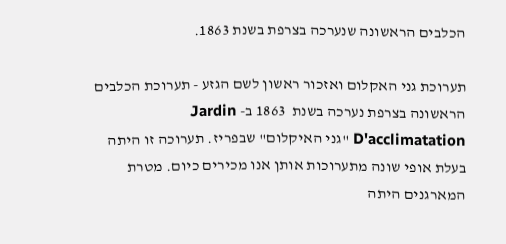הכלבים הראשונה שנערכה בצרפת בשנת 1863.

תערוכת גני האקלום ואזכור ראשון לשם הגזע - תערוכת הכלבים הראשונה בצרפת נערכה בשנת  1863 ב- Jardin D'acclimatation "גני האיקלום" שבפריז. תערוכה זו היתה בעלת אופי שונה מתערוכות אותן אנו מכירים כיום. מטרת המארגנים היתה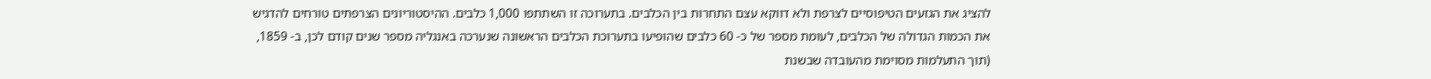להציג את הגזעים הטיפוסיים לצרפת ולא דווקא עצם התחרות בין הכלבים. בתערוכה זו השתתפו 1,000 כלבים. ההיסטוריונים הצרפתים טורחים להדגיש את הכמות הגדולה של הכלבים, לעומת מספר של כ- 60 כלבים שהופיעו בתערוכת הכלבים הראשונה שנערכה באנגליה מספר שנים קודם לכן, ב- 1859, (תוך התעלמות מסוימת מהעובדה שבשנת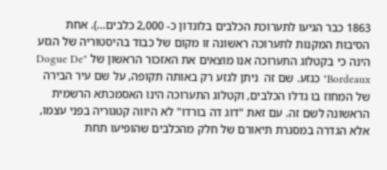1863 כבר הגיעו לתערוכת הכלבים בלונדון כ- 2,000 כלבים…). אחת הסיבות המקנות לתערוכה ראשונה זו מקום של כבוד בהיסטוריה של הגזע הינה כי בקטלוג התערוכה אנו מוצאים את האזכור הראשון של "Dogue De Bordeaux" כגזע. שם זה  ניתן לגזע רק באותה תקופה, על שם עיר הבירה של המחוז בו גדלו הכלבים, וקטלוג התערוכה הינו האסמכתא הרשמית הראשונה לשם זה. עם זאת "דוג דה בורדו" לא היווה קטגוריה בפני עצמו, אלא הגדרה במסגרת תיאורם של חלק מהכלבים שהופיעו תחת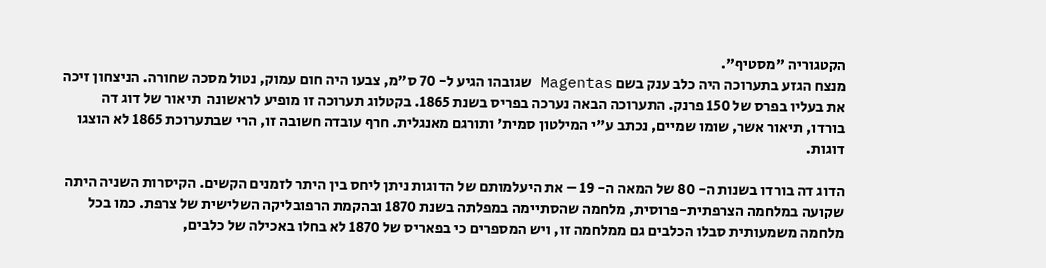הקטגוריה "מסטיף".
מנצח הגזע בתערוכה היה כלב ענק בשם Magentas שגובהו הגיע ל- 70 ס"מ, צבעו היה חום עמוק, נטול מסכה שחורה. הניצחון זיכה את בעליו בפרס של 150 פרנק. התערוכה הבאה נערכה בפריס בשנת 1865. בקטלוג תערוכה זו מופיע לראשונה  תיאור של דוג דה בורדו, תיאור אשר, שומו שמיים, נכתב ע"י המילטון סמית' ותורגם מאנגלית. חרף עובדה חשובה זו, הרי שבתערוכת 1865 לא הוצגו דוגות.

הדוג דה בורדו בשנות ה- 80 של המאה ה- 19 – את היעלמותם של הדוגות ניתן ליחס בין היתר לזמנים הקשים. הקיסרות השניה היתה שקועה במלחמה הצרפתית-פרוסית, מלחמה שהסתיימה במפלתה בשנת 1870 ובהקמת הרפובליקה השלישית של צרפת. כמו בכל מלחמה משמעותית סבלו הכלבים גם ממלחמה זו, ויש המספרים כי בפאריס של 1870 לא בחלו באכילה של כלבים,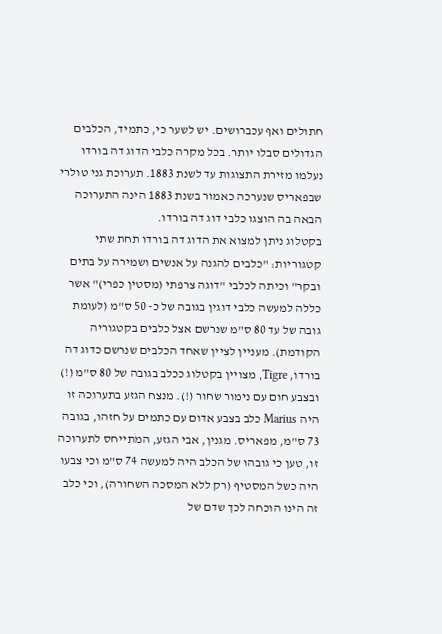חתולים ואף עכברושים. יש לשער כי, כתמיד, הכלבים הגדולים סבלו יותר. בכל מקרה כלבי הדוג דה בורדו נעלמו מזירת התצוגות עד לשנת 1883. תערוכת גני טולרי שבפאריס שנערכה כאמור בשנת 1883 הינה התערוכה הבאה בה הוצגו כלבי דוג דה בורדו.
בקטלוג ניתן למצוא את הדוג דה בורדו תחת שתי קטגוריות: "כלבים להגנה על אנשים ושמירה על בתים ובקר" וכיתה לכלבי "דוגה צרפתי (מסטין כפרי)" אשר כללה למעשה כלבי דוגין בגובה של כ- 50 ס"מ (לעומת גובה של עד 80 ס"מ שנרשם אצל כלבים בקטגוריה הקודמת). מעניין לציין שאחד הכלבים שנרשם כדוג דה בורדו, Tigre, מצויין בקטלוג ככלב בגובה של 80 ס"מ (!) ובצבע חום עם נימור שחור (!). מנצח הגזע בתערוכה זו היה Marius כלב בצבע אדום עם כתמים על חזהו, בגובה 73 ס"מ, מפאריס. מגנין, אבי הגזע, המתייחס לתערוכה זו, טען כי גובהו של הכלב היה למעשה 74 ס"מ וכי צבעו היה כשל המסטיף (רק ללא המסכה השחורה), וכי כלב זה הינו הוכחה לכך שדם של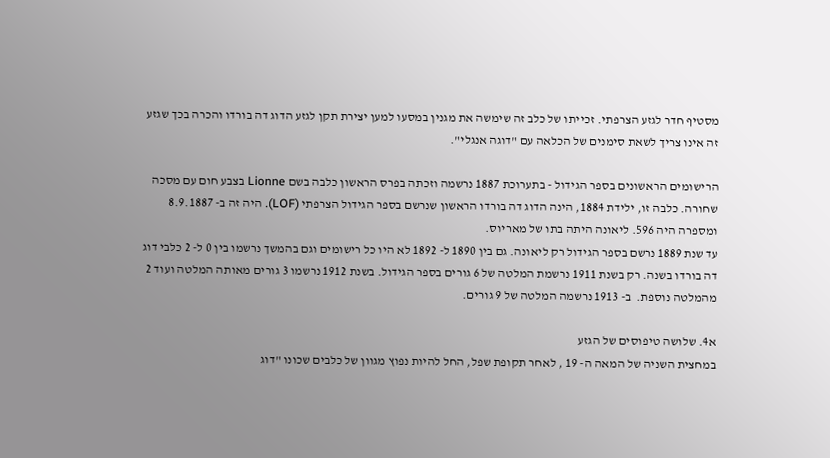מסטיף חדר לגזע הצרפתי. זכייתו של כלב זה שימשה את מגנין במסעו למען יצירת תקן לגזע הדוג דה בורדו והכרה בכך שגזע זה אינו צריך לשאת סימנים של הכלאה עם "דוגה אנגלי".

הרישומים הראשונים בספר הגידול - בתערוכת 1887 נרשמה וזכתה בפרס הראשון כלבה בשם Lionne בצבע חום עם מסכה שחורה. כלבה זו, ילידת 1884, הינה הדוג דה בורדו הראשון שנרשם בספר הגידול הצרפתי (LOF). היה זה ב- 8.9.1887 ומספרה היה 596. ליאונה היתה בתו של מאריוס.
עד שנת 1889 נרשם בספר הגידול רק ליאונה. גם בין 1890 ל- 1892 לא היו כל רישומים וגם בהמשך נרשמו בין 0 ל- 2 כלבי דוג דה בורדו בשנה. רק בשנת 1911 נרשמת המלטה של 6 גורים בספר הגידול. בשנת 1912 נרשמו 3 גורים מאותה המלטה ועוד 2 מהמלטה נוספת.  ב- 1913 נרשמה המלטה של 9 גורים.

א4. שלושה טיפוסים של הגזע
במחצית השניה של המאה ה- 19 , לאחר תקופת שפל, החל להיות נפוץ מגוון של כלבים שכונו "דוג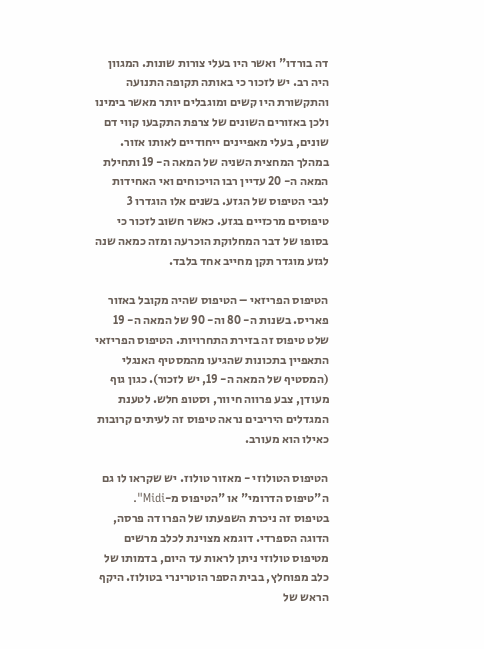דה בורדו" ואשר היו בעלי צורות שונות. המגוון היה רב. יש לזכור כי באותה תקופה התנועה והתקשורת היו קשים ומוגבלים יותר מאשר בימינו ולכן באזורים השונים של צרפת התקבעו קווי דם שונים, בעלי מאפיינים ייחודיים לאותו אזור. במהלך המחצית השניה של המאה ה- 19 ותחילת המאה ה- 20 עדיין רבו הויכוחים ואי האחידות לגבי הטיפוס של הגזע. בשנים אלו הוגדרו 3 טיפוסים מרכזיים בגזע. כאשר חשוב לזכור כי בסופו של דבר המחלוקת הוכרעה ומזה כמאה שנה לגזע מוגדר תקן מחייב אחד בלבד.

הטיפוס הפריזאי – הטיפוס שהיה מקובל באזור פאריס. בשנות ה- 80 וה- 90 של המאה ה- 19 שלט טיפוס זה בזירת התחרויות. הטיפוס הפריזאי התאפיין בתכונות שהגיעו מהמסטיף האנגלי (המסטיף של המאה ה- 19, יש לזכור). כגון גוף מעודן, צבע פרווה חיוור, וסטופ חלש. לטענת המגדלים היריבים נראה טיפוס זה לעיתים קרובות כאילו הוא מעורב.

הטיפוס הטולוזי - מאזור טולוז. יש שקראו לו גם ה"טיפוס הדרומי" או "הטיפוס מ-Midi". בטיפוס זה ניכרת השפעתו של הפרו דה פרסה, הדוגה הספרדי. דוגמא מצוינת לכלב מרשים מטיפוס טולוזי ניתן לראות עד היום, בדמותו של כלב מפוחלץ, בבית הספר הוטרינרי בטולוז. היקף הראש של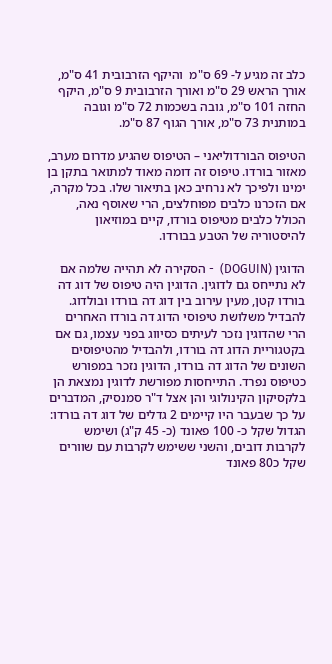כלב זה מגיע ל- 69 ס"מ  והיקף הזרבובית 41 ס"מ, אורך הראש 29 ס"מ ואורך הזרבובית 9 ס"מ, היקף החזה 101 ס"מ, גובה בשכמות 72 ס"מ וגובה במותנית 73 ס"מ, אורך הגוף 87 ס"מ.

הטיפוס הבורדוליאני – הטיפוס שהגיע מדרום מערב, מאזור בורדו. טיפוס זה דומה מאוד למתואר בתקן בן ימינו ולפיכך לא נרחיב כאן בתיאור שלו. בכל מקרה, אם הזכרנו כלבים מפוחלצים, הרי שאוסף נאה, הכולל כלבים מטיפוס בורדו, קיים במוזיאון להיסטוריה של הטבע בבורדו.

הדוגין (DOGUIN)  - הסקירה לא תהייה שלמה אם לא נתייחס גם לדוגין. הדוגין היה טיפוס של דוג דה בורדו קטן, מעין עירוב בין דוג דה בורדו ובולדוג. להבדיל משלושת טיפוסי הדוג דה בורדו האחרים הרי שהדוגין נזכר לעיתים כסיווג בפני עצמו, גם אם בקטגוריית הדוג דה בורדו, ולהבדיל מהטיפוסים השונים של הדוג דה בורדו, הדוגין נזכר במפורש כטיפוס נפרד. התייחסות מפורשת לדוגין נמצאת הן בלקסיקון הקינולוגי והן אצל ד"ר סמנסיק, המדברים על כך שבעבר היו קיימים 2 גדלים של דוג דה בורדו: הגדול שקל כ- 100 פאונד (כ- 45 ק"ג) ושימש לקרבות דובים, והשני ששימש לקרבות עם שוורים שקל כ80 פאונד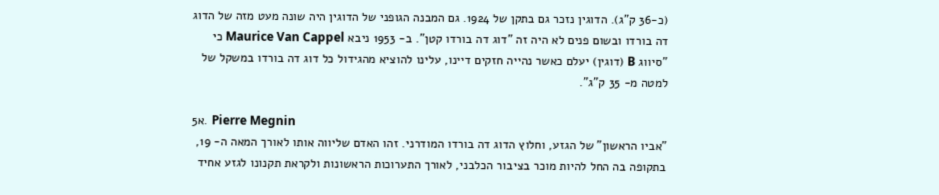(כ-36 ק"ג). הדוגין נזכר גם בתקן של 1924. גם המבנה הגופני של הדוגין היה שונה מעט מזה של הדוג דה בורדו ובשום פנים לא היה זה "דוג דה בורדו קטן". ב- 1953 ניבא Maurice Van Cappel כי "סיווג B (דוגין) יעלם כאשר נהייה חזקים דיינו, עלינו להוציא מהגידול כל דוג דה בורדו במשקל של למטה מ- 35 ק"ג".

א5. Pierre Megnin
"אביו הראשון" של הגזע, וחלוץ הדוג דה בורדו המודרני. זהו האדם שליווה אותו לאורך המאה ה- 19, בתקופה בה החל להיות מוכר בציבור הכלבני, לאורך התערוכות הראשונות ולקראת תקנונו לגזע אחיד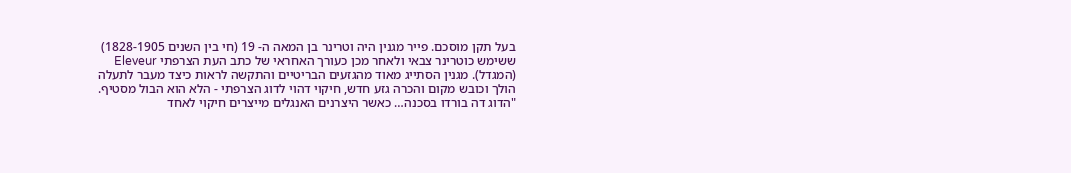בעל תקן מוסכם. פייר מגנין היה וטרינר בן המאה ה- 19 (חי בין השנים 1828-1905) ששימש כוטרינר צבאי ולאחר מכן כעורך האחראי של כתב העת הצרפתי Eleveur (המגדל). מגנין הסתייג מאוד מהגזעים הבריטיים והתקשה לראות כיצד מעבר לתעלה הולך וכובש מקום והכרה גזע חדש, חיקוי דהוי לדוג הצרפתי - הלא הוא הבול מסטיף. "הדוג דה בורדו בסכנה… כאשר היצרנים האנגלים מייצרים חיקוי לאחד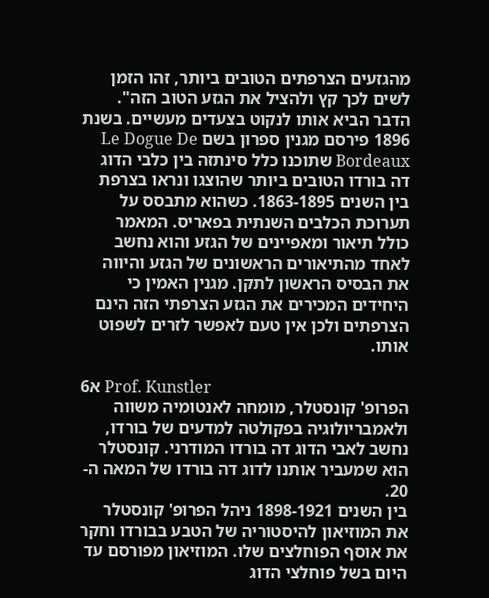מהגזעים הצרפתים הטובים ביותר, זהו הזמן לשים לכך קץ ולהציל את הגזע הטוב הזה". הדבר הביא אותו לנקוט בצעדים מעשיים. בשנת 1896 פירסם מגנין ספרון בשם Le Dogue De Bordeaux שתוכנו כלל סינתזה בין כלבי הדוג דה בורדו הטובים ביותר שהוצגו ונראו בצרפת בין השנים 1863-1895. כשהוא מתבסס על תערוכת הכלבים השנתית בפאריס. המאמר כולל תיאור ומאפיינים של הגזע והוא נחשב לאחד מהתיאורים הראשונים של הגזע והיווה את הבסיס הראשון לתקן. מגנין האמין כי היחידים המכירים את הגזע הצרפתי הזה הינם הצרפתים ולכן אין טעם לאפשר לזרים לשפוט אותו.

א6 Prof. Kunstler
הפרופ' קונסטלר, מומחה לאנטומיה משווה ולאמבריולוגיה בפקולטה למדעים של בורדו, נחשב לאבי הדוג דה בורדו המודרני. קונסטלר הוא שמעביר אותנו לדוג דה בורדו של המאה ה- 20.
בין השנים 1898-1921 ניהל הפרופ' קונסטלר את המוזיאון להיסטוריה של הטבע בבורדו וחקר את אוסף הפוחלצים שלו. המוזיאון מפורסם עד היום בשל פוחלצי הדוג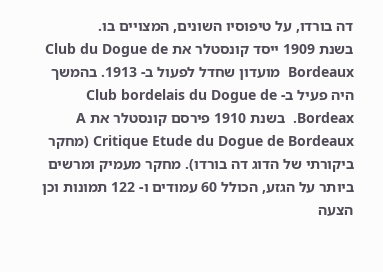דה בורדו, על טיפוסיו השונים, המצויים בו.
בשנת 1909 ייסד קונסטלר את Club du Dogue de Bordeaux  מועדון שחדל לפעול ב- 1913. בהמשך היה פעיל ב- Club bordelais du Dogue de Bordeax.  בשנת 1910 פירסם קונסטלר את A Critique Etude du Dogue de Bordeaux (מחקר ביקורתי של הדוג דה בורדו). מחקר מעמיק ומרשים ביותר על הגזע, הכולל 60 עמודים ו- 122 תמונות וכן הצעה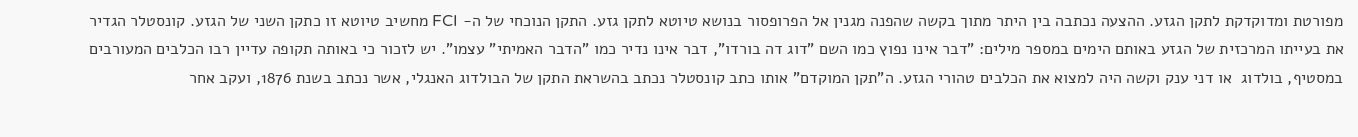מפורטת ומדוקדקת לתקן הגזע. ההצעה נכתבה בין היתר מתוך בקשה שהפנה מגנין אל הפרופסור בנושא טיוטא לתקן גזע. התקן הנוכחי של ה- FCI מחשיב טיוטא זו כתקן השני של הגזע. קונסטלר הגדיר את בעייתו המרכזית של הגזע באותם הימים במספר מילים: "דבר אינו נפוץ כמו השם "דוג דה בורדו", דבר אינו נדיר כמו "הדבר האמיתי" עצמו". יש לזכור כי באותה תקופה עדיין רבו הכלבים המעורבים במסטיף, בולדוג  או דני ענק וקשה היה למצוא את הכלבים טהורי הגזע. ה"תקן המוקדם" אותו כתב קונסטלר נכתב בהשראת התקן של הבולדוג האנגלי, אשר נכתב בשנת 1876, ועקב אחר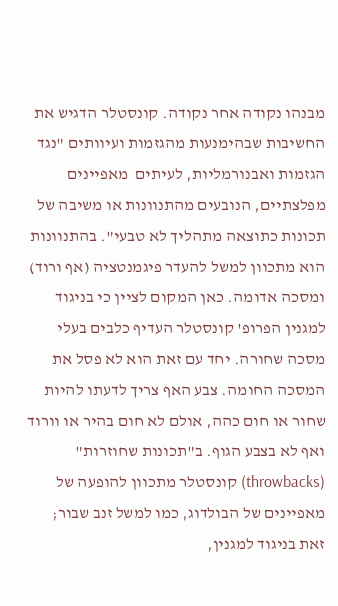מבנהו נקודה אחר נקודה. קונסטלר הדגיש את החשיבות שבהימנעות מהגזמות ועיוותים "נגד הגזמות ואבנורמליות, לעיתים  מאפיינים מפלצתיים, הנובעים מהתנוונות או משיבה של תכונות כתוצאה מתהליך לא טבעי". בהתנוונות הוא מתכוון למשל להעדר פיגמנטציה (אף ורוד) ומסכה אדומה. כאן המקום לציין כי בניגוד למגנין הפרופ' קונסטלר העדיף כלבים בעלי מסכה שחורה. יחד עם זאת הוא לא פסל את המסכה החומה. צבע האף צריך לדעתו להיות שחור או חום כהה, אולם לא חום בהיר או וורוד ואף לא בצבע הגוף. ב"תכונות שחוזרות" (throwbacks) קונסטלר מתכוון להופעה של מאפיינים של הבולדוג, כמו למשל זנב שבור; זאת בניגוד למגנין,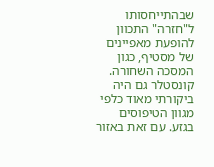שבהתייחסותו ל"חזרה" התכוון להופעת מאפיינים של מסטיף, כגון המסכה השחורה. קונסטלר גם היה ביקורתי מאוד כלפי מגוון הטיפוסים בגזע. עם זאת באזור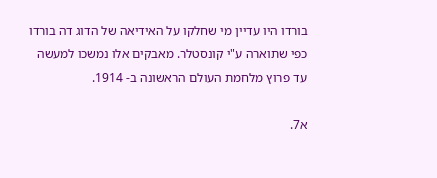בורדו היו עדיין מי שחלקו על האידיאה של הדוג דה בורדו כפי שתוארה ע"י קונסטלר. מאבקים אלו נמשכו למעשה עד פרוץ מלחמת העולם הראשונה ב- 1914.

א7.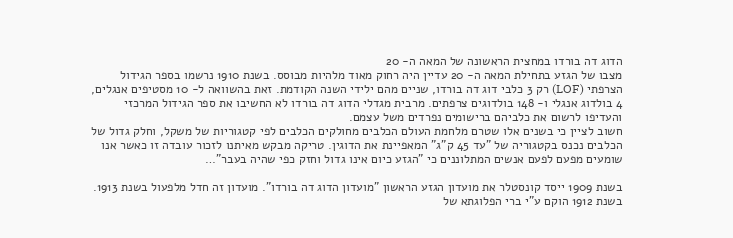הדוג דה בורדו במחצית הראשונה של המאה ה- 20
מצבו של הגזע בתחילת המאה ה- 20 עדיין היה רחוק מאוד מלהיות מבוסס. בשנת 1910 נרשמו בספר הגידול הצרפתי (LOF) רק 3 כלבי דוג דה בורדו, שניים מהם ילידי השנה הקודמת. זאת בהשוואה ל- 10 מסטיפים אנגלים, 4 בולדוג אנגלי ו- 148 בולדוגים צרפתים. מרבית מגדלי הדוג דה בורדו לא החשיבו את ספר הגידול המרכזי והעדיפו לרשום את כלביהם ברישומים נפרדים משל עצמם.
חשוב לציין כי בשנים אלו שטרם מלחמת העולם הכלבים מחולקים הכלבים לפי קטגוריות של משקל, וחלק גדול של הכלבים נכנס בקטגוריה של "עד 45 ק"ג" המאפיינת את הדוגין. טריקה מבקש מאיתנו לזכור עובדה זו כאשר אנו שומעים מפעם לפעם אנשים המתלוננים כי "הגזע כיום אינו גדול וחזק כפי שהיה בעבר"…

בשנת 1909 ייסד קונסטלר את מועדון הגזע הראשון "מועדון הדוג דה בורדו". מועדון זה חדל מלפעול בשנת 1913. בשנת 1912 הוקם ע"י ברי הפלוגתא של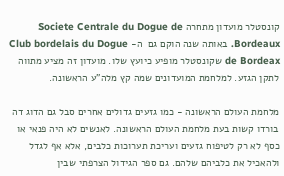קונסטלר מועדון מתחרה Societe Centrale du Dogue de Bordeaux. באותה שנה הוקם גם  ה- Club bordelais du Dogue de Bordeax שקונסטלר מופיע כיועץ שלו. מועדון זה מציע מתווה לתקן הגזע. למלחמת המועדונים שמה קץ מלה"ע הראשונה.

מלחמת העולם הראשונה - כמו גזעים גדולים אחרים סבל גם הדוג דה בורדו קשות בעת מלחמת העולם הראשונה. לאנשים לא היה פנאי או כסף לא רק לטיפוח גזעים ועריכת תערוכות כלבים, אלא אף לגדל ולהאכיל את כלביהם שלהם. גם ספר הגידול הצרפתי שבין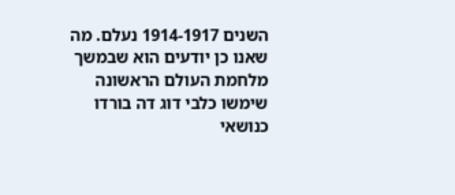השנים 1914-1917 נעלם. מה שאנו כן יודעים הוא שבמשך מלחמת העולם הראשונה שימשו כלבי דוג דה בורדו כנושאי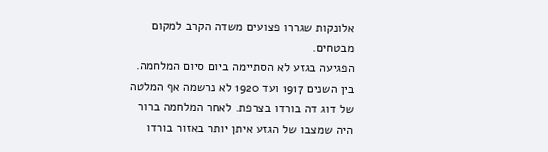אלונקות שגררו פצועים משדה הקרב למקום מבטחים.
הפגיעה בגזע לא הסתיימה ביום סיום המלחמה. בין השנים 1917 ועד 1920 לא נרשמה אף המלטה של דוג דה בורדו בצרפת. לאחר המלחמה ברור היה שמצבו של הגזע איתן יותר באזור בורדו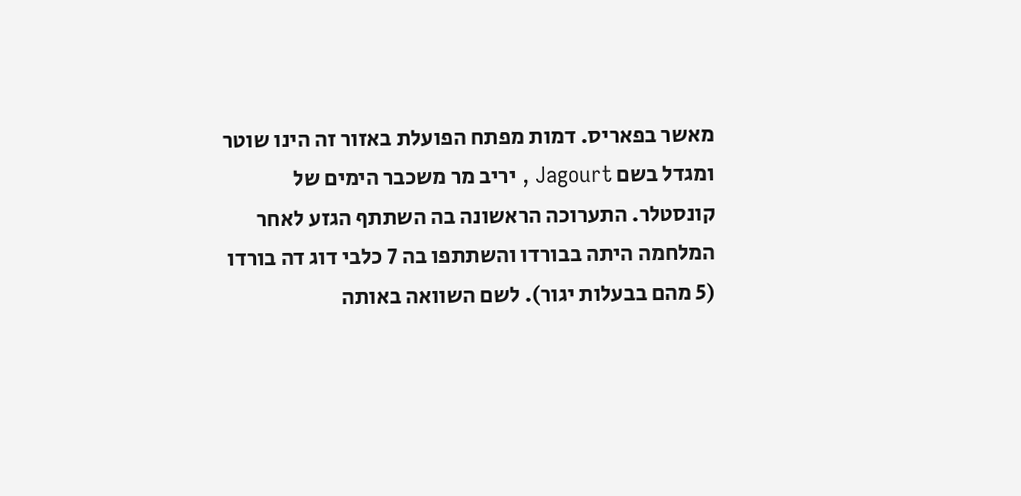מאשר בפאריס. דמות מפתח הפועלת באזור זה הינו שוטר ומגדל בשם Jagourt , יריב מר משכבר הימים של קונסטלר. התערוכה הראשונה בה השתתף הגזע לאחר המלחמה היתה בבורדו והשתתפו בה 7 כלבי דוג דה בורדו (5 מהם בבעלות יגור). לשם השוואה באותה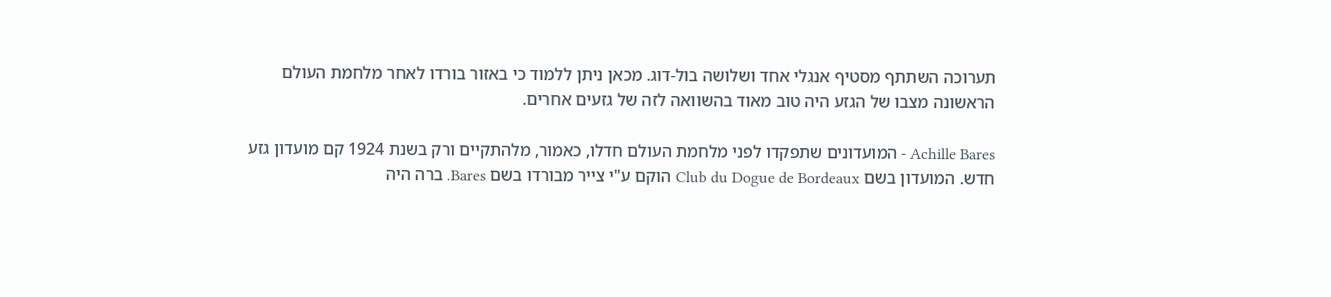תערוכה השתתף מסטיף אנגלי אחד ושלושה בול-דוג. מכאן ניתן ללמוד כי באזור בורדו לאחר מלחמת העולם הראשונה מצבו של הגזע היה טוב מאוד בהשוואה לזה של גזעים אחרים.

Achille Bares - המועדונים שתפקדו לפני מלחמת העולם חדלו, כאמור, מלהתקיים ורק בשנת 1924 קם מועדון גזע חדש. המועדון בשם Club du Dogue de Bordeaux הוקם ע"י צייר מבורדו בשם Bares. ברה היה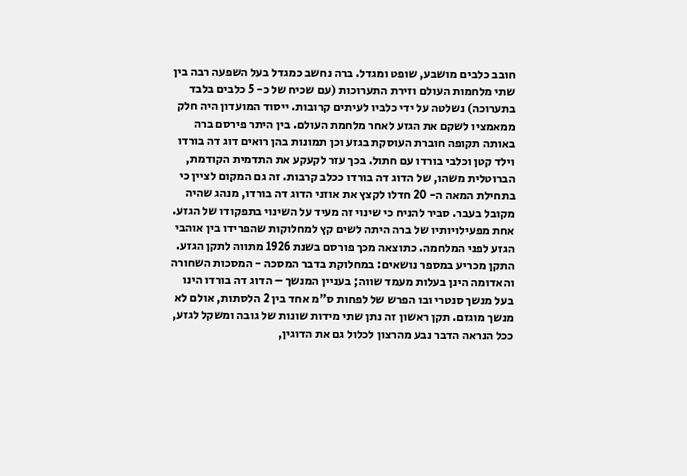חובב כלבים מושבע, שופט ומגדל. ברה נחשב כמגדל בעל השפעה רבה בין שתי מלחמות העולם וזירת התערוכות (עם שכיח של כ- 5 כלבים בלבד בתערוכה) נשלטה על ידי כלביו לעיתים קרובות. ייסוד המועדון היה חלק ממאמציו לשקם את הגזע לאחר מלחמת העולם. בין היתר פירסם ברה באותה תקופה חוברת העוסקת בגזע וכן תמונות בהן רואים דוג דה בורדו וילד קטן וכלבי בורדו עם חתול. בכך עזר לקעקע את התדמית הקודמת, הברוטלית משהו, של הדוג דה בורדו ככלב קרבות. זה גם המקום לציין כי בתחילת המאה ה- 20 חדלו לקצץ את אוזני הדוג דה בורדו, מנהג שהיה מקובל בעבר. סביר להניח כי שינוי זה מעיד על השינוי בתפקודו של הגזע.
אחת מפעילויותיו של ברה היתה לשים קץ למחלוקות שהפרידו בין אוהבי הגזע לפני המלחמה. כתוצאה מכך פורסם בשנת 1926 מתווה לתקן הגזע. התקן מכריע במספר נושאים: במחלוקת בדבר המסכה - המסכות השחורה והאדומה הינן בעלות מעמד שווה; בעניין המנשך – הדוג דה בורדו הינו בעל מנשך סנטרי ובו הפרש של לפחות ס"מ אחד בין 2 הלסתות, אולם לא מנשך מוגזם. תקן ראשון זה נתן שתי מידות שונות של גובה ומשקל לגזע, ככל הנראה הדבר נבע מהרצון לכלול גם את הדוגין,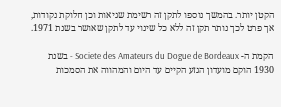הקטן יותר. בהמשך נוספו לתקן זה רשימת שגיאות וכן חלוקת נקודות, אך פרט לכך נותר תקן זה ללא כל שינוי עד לתקן שאושר בשנת 1971.

הקמת ה- Societe des Amateurs du Dogue de Bordeaux - בשנת 1930 הוקם מועדון הגזע הקיים עד היום והמהווה את הסמכות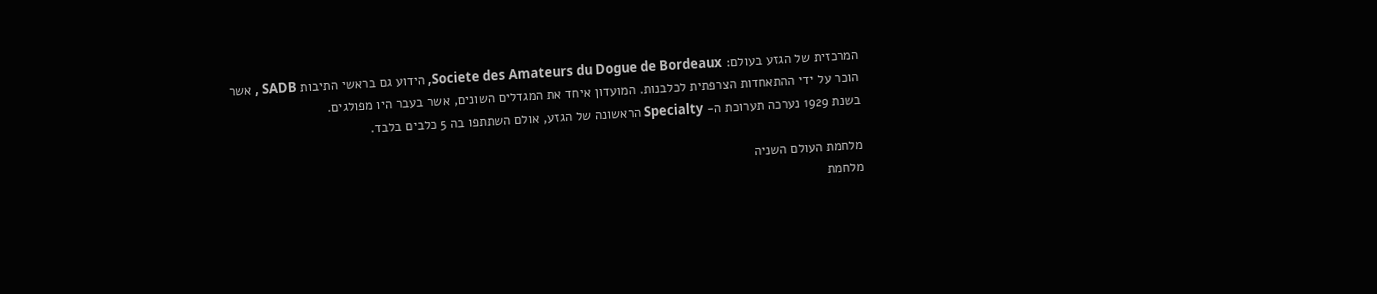המרכזית של הגזע בעולם: Societe des Amateurs du Dogue de Bordeaux, הידוע גם בראשי התיבות SADB , אשר הוכר על ידי ההתאחדות הצרפתית לכלבנות. המועדון איחד את המגדלים השונים, אשר בעבר היו מפולגים.
בשנת 1929 נערכה תערוכת ה- Specialty הראשונה של הגזע, אולם השתתפו בה 5 כלבים בלבד.

מלחמת העולם השניה
מלחמת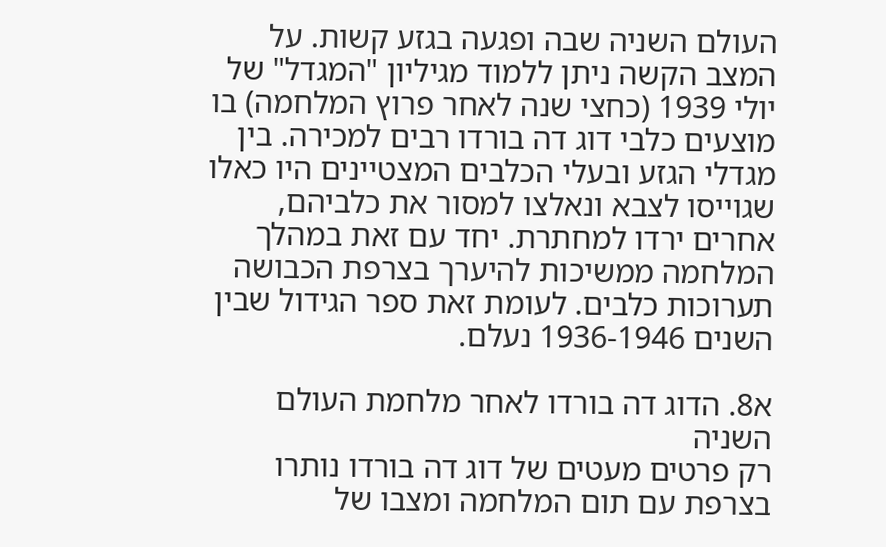העולם השניה שבה ופגעה בגזע קשות. על המצב הקשה ניתן ללמוד מגיליון "המגדל" של יולי 1939 (כחצי שנה לאחר פרוץ המלחמה) בו מוצעים כלבי דוג דה בורדו רבים למכירה. בין מגדלי הגזע ובעלי הכלבים המצטיינים היו כאלו שגוייסו לצבא ונאלצו למסור את כלביהם, אחרים ירדו למחתרת. יחד עם זאת במהלך המלחמה ממשיכות להיערך בצרפת הכבושה תערוכות כלבים. לעומת זאת ספר הגידול שבין השנים 1936-1946 נעלם.

א8. הדוג דה בורדו לאחר מלחמת העולם השניה
רק פרטים מעטים של דוג דה בורדו נותרו בצרפת עם תום המלחמה ומצבו של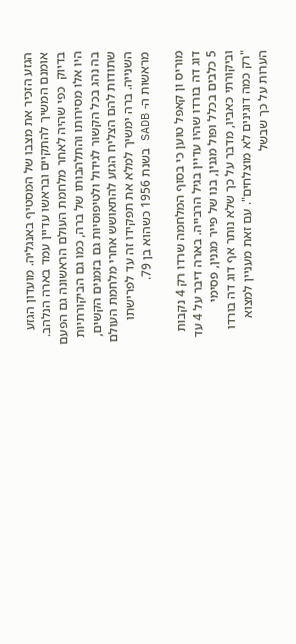הגזע הזכיר את מצבו של המסטיף באנגליה. מועדון הגזע אומנם המשיך להתקיים ובראשו עדיין עמד בארה הנלהב. בדיוק  כפי שהיה לאחר מלחמת העולם הראשונה גם הפעם היו אלו מסירותו והתלהבותו של ברה, כמו גם הביקורתיות בה נהג בכל הקשור לגידול ולטיפוסיות גם בזמנים הקשים, שתודות להם הצליח הגזע להתאושש אחרי מלחמת העולם השנייה. ברה ימשיך למלא את תפקידו זה עד לפרישתו מראשות ה- SADB בשנת 1956 כשהוא בן 79.

מוריס ון קאפל טוען כי בסוף המלחמה שרדו רק 4 נקבות דוג דה בורדו שהיו עדיין בגיל הרבייה. בארה דיבר על 4 עד 5 כלבים בכלל ופול מגנין, בנו של פייר מגנין, פסימי וביקורתי כאביו, מדבר על כך שלא נותר אף דוג דה בורדו "רק כמה דוגינים לא מוצלחים". עם זאת מעניין למצוא הערות על כך שבשל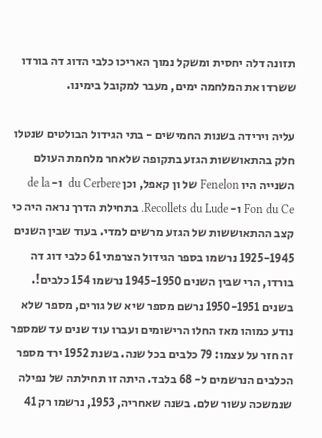תזונה דלה יחסית ומשקל נמוך האריכו כלבי הדוג דה בורדו ששרדו את המלחמה ימים, מעבר למקובל בימינו.

עליה וירידה בשנות החמישים - בתי הגידול הבולטים שנטלו חלק בהתאוששות הגזע בתקופה שלאחר מלחמת העולם השנייה היו Fenelon של ון קאפל, וכן du Cerbere  ו- de la Fon du Ce ו- Recollets du Lude. בתחילת הדרך נראה היה כי קצב ההתאוששות של הגזע מרשים למדי. בעוד שבין השנים 1925-1945 נרשמו בספר הגידול הצרפתי 61 כלבי דוג דה בורדו, הרי שבין השנים 1945-1950 נרשמו 154 כלבים!. בשנים 1950-1951 נרשם מספר שיא של גורים, מספר שלא נודע כמוהו מאז החלו הרישומים ועברו עוד שנים עד שמספר זה חזר על עצמו: 79 כלבים בכל שנה. בשנת 1952 ירד מספר הכלבים הנרשמים ל- 68 בלבד. היתה זו תחילתה של נפילה שנמשכה עשור שלם. בשנה שאחריה, 1953, נרשמו רק 41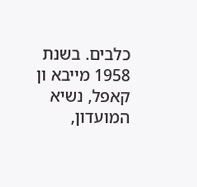כלבים. בשנת 1958 מייבא ון קאפל, נשיא המועדון,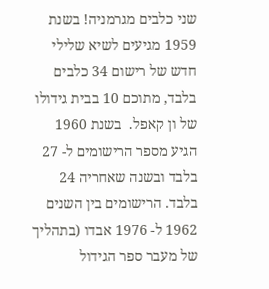שני כלבים מגרמניה! בשנת 1959 מגיעים לשיא שלילי חדש של רישום 34 כלבים בלבד, מתוכם 10 בבית גידולו של ון קאפל.  בשנת 1960 הגיע מספר הרישומים ל- 27 בלבד ובשנה שאחריה 24 בלבד. הרישומים בין השנים 1962 ל- 1976 אבדו (בתהליך של מעבר ספר הגידול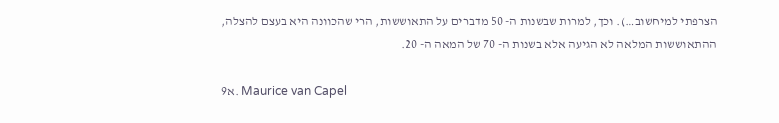הצרפתי למיחשוב…). וכך, למרות שבשנות ה- 50 מדברים על התאוששות, הרי שהכוונה היא בעצם להצלה, ההתאוששות המלאה לא הגיעה אלא בשנות ה- 70 של המאה ה- 20.

א9. Maurice van Capel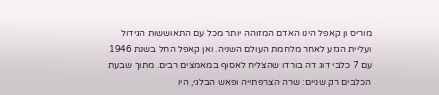מוריס ון קאפל הינו האדם המזוהה יותר מכל עם התאוששות הגידול ועליית הגזע לאחר מלחמת העולם השניה. ואן קאפל החל בשנת 1946 עם 7 כלבי דוג דה בורדו שהצליח לאסוף במאמצים רבים. מתוך שבעת הכלבים רק שניים: שרה הצרפתייה ופאש הבלגי, היו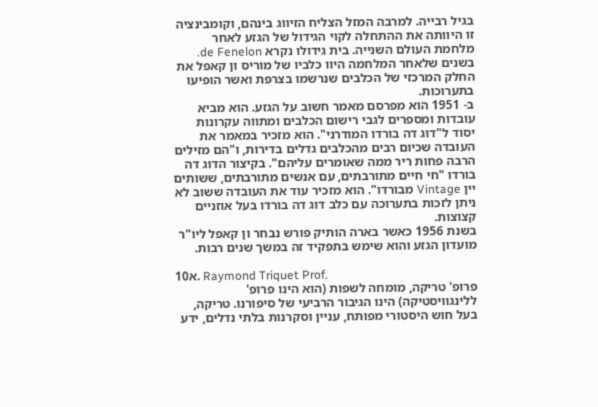בגיל רבייה. למרבה המזל הצליח הזיווג בינהם, וקומבינציה זו היוותה את ההתחלה לקוי הגידול של הגזע לאחר מלחמת העולם השנייה. בית גידולו נקרא de Fenelon. בשנים שלאחר המלחמה היוו כלביו של מוריס ון קאפל את החלק המרכזי של הכלבים שנרשמו בצרפת ואשר הופיעו בתערוכות.
ב- 1951 הוא מפרסם מאמר חשוב על הגזע. הוא מביא עובדות ומספרים לגבי רישום הכלבים ומתווה עקרונות יסוד ל"דוג דה בורדו המודרני". הוא מזכיר במאמר את העובדה שכיום רבים מהכלבים גדלים בדירות, ו"הם מזילים הרבה פחות ריר ממה שאומרים עליהם". בקיצור הדוג דה בורדו "חי חיים מתורבתים, עם אנשים מתורבתים, ששותים יין Vintage מבורדו". הוא מזכיר עוד את העובדה ששוב לא ניתן לזכות בתערוכה עם כלב דוג דה בורדו בעל אוזניים קצוצות.
בשנת 1956 כאשר בארה הותיק פורש נבחר ון קאפל ליו"ר מועדון הגזע והוא שימש בתפקיד זה במשך שנים רבות.

א10. Raymond Triquet Prof.
פרופ' טריקה, מומחה לשפות (הוא הינו פרופ' ללינגוויסטיקה) הינו הגיבור הרביעי של סיפורנו. טריקה, בעל חוש היסטורי מפותח, עניין וסקרנות בלתי נדלים, ידע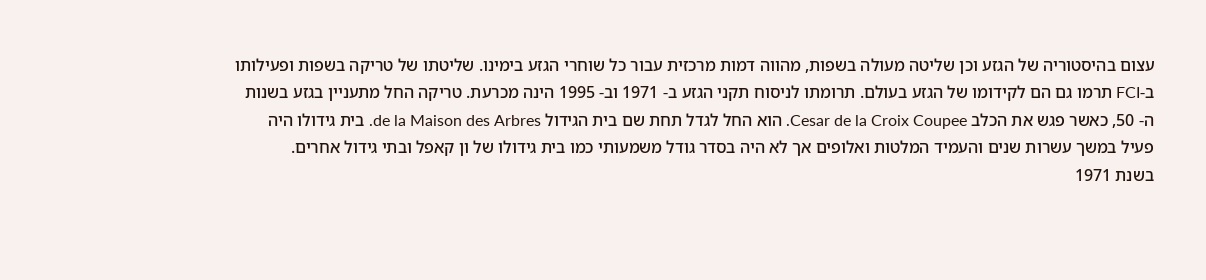עצום בהיסטוריה של הגזע וכן שליטה מעולה בשפות, מהווה דמות מרכזית עבור כל שוחרי הגזע בימינו. שליטתו של טריקה בשפות ופעילותו ב-FCI תרמו גם הם לקידומו של הגזע בעולם. תרומתו לניסוח תקני הגזע ב- 1971 וב- 1995 הינה מכרעת. טריקה החל מתעניין בגזע בשנות ה- 50, כאשר פגש את הכלב Cesar de la Croix Coupee. הוא החל לגדל תחת שם בית הגידול de la Maison des Arbres. בית גידולו היה פעיל במשך עשרות שנים והעמיד המלטות ואלופים אך לא היה בסדר גודל משמעותי כמו בית גידולו של ון קאפל ובתי גידול אחרים.
בשנת 1971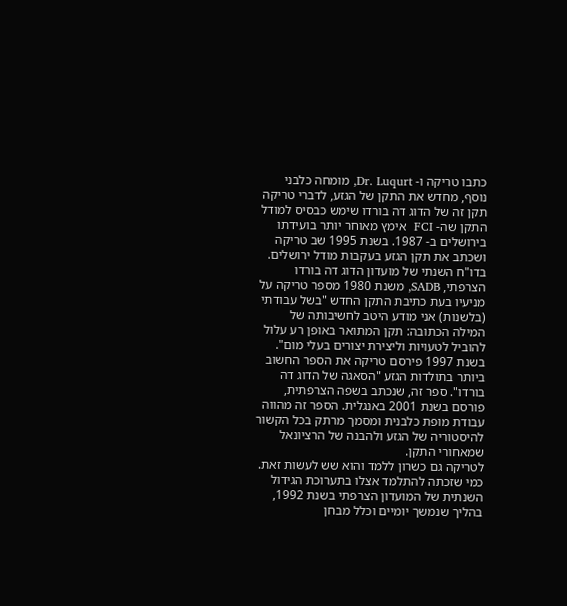כתבו טריקה ו- Dr. Luqurt, מומחה כלבני נוסף, מחדש את התקן של הגזע, לדברי טריקה תקן זה של הדוג דה בורדו שימש כבסיס למודל התקן שה- FCI  אימץ מאוחר יותר בועידתו בירושלים ב- 1987. בשנת 1995 שב טריקה ושכתב את תקן הגזע בעקבות מודל ירושלים.
בדו"ח השנתי של מועדון הדוג דה בורדו הצרפתי, SADB, משנת 1980 מספר טריקה על מניעיו בעת כתיבת התקן החדש "בשל עבודתי (בלשנות) אני מודע היטב לחשיבותה של המילה הכתובה: תקן המתואר באופן רע עלול להוביל לטעויות וליצירת יצורים בעלי מום". בשנת 1997 פירסם טריקה את הספר החשוב ביותר בתולדות הגזע "הסאגה של הדוג דה בורדו". ספר זה, שנכתב בשפה הצרפתית, פורסם בשנת 2001 באנגלית. הספר זה מהווה עבודת מופת כלבנית ומסמך מרתק בכל הקשור להיסטוריה של הגזע ולהבנה של הרציונאל שמאחורי התקן.
לטריקה גם כשרון ללמד והוא שש לעשות זאת. כמי שזכתה להתלמד אצלו בתערוכת הגידול השנתית של המועדון הצרפתי בשנת 1992, בהליך שנמשך יומיים וכלל מבחן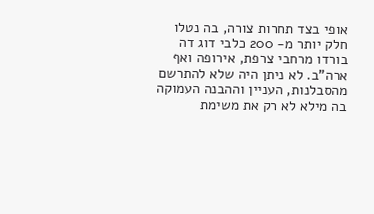אופי בצד תחרות צורה, בה נטלו חלק יותר מ- 200 כלבי דוג דה בורדו מרחבי צרפת, אירופה ואף ארה"ב. לא ניתן היה שלא להתרשם מהסבלנות, העניין וההבנה העמוקה בה מילא לא רק את משימת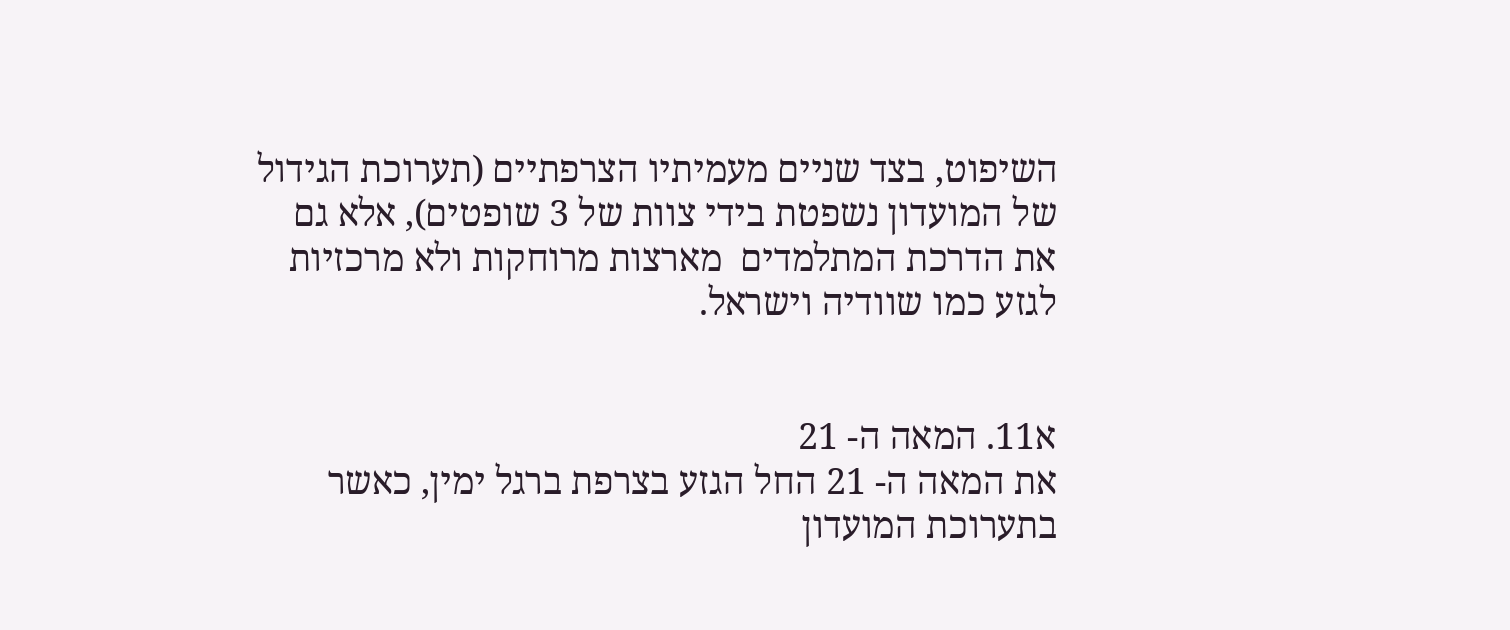השיפוט, בצד שניים מעמיתיו הצרפתיים (תערוכת הגידול של המועדון נשפטת בידי צוות של 3 שופטים), אלא גם את הדרכת המתלמדים  מארצות מרוחקות ולא מרכזיות לגזע כמו שוודיה וישראל.


א11. המאה ה- 21
את המאה ה- 21 החל הגזע בצרפת ברגל ימין, כאשר בתערוכת המועדון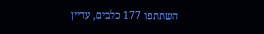השתתפו 177 כלבים, עדיין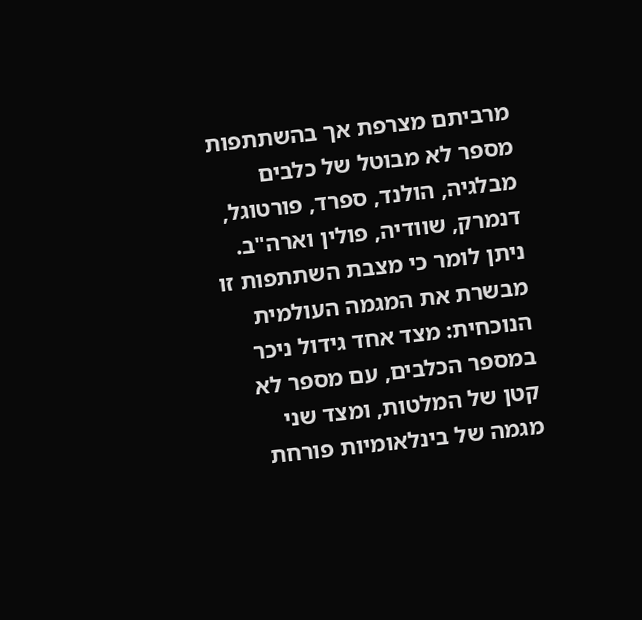מרביתם מצרפת אך בהשתתפות מספר לא מבוטל של כלבים מבלגיה, הולנד, ספרד, פורטוגל, דנמרק, שוודיה, פולין וארה"ב. ניתן לומר כי מצבת השתתפות זו מבשרת את המגמה העולמית הנוכחית: מצד אחד גידול ניכר במספר הכלבים, עם מספר לא קטן של המלטות, ומצד שני מגמה של בינלאומיות פורחת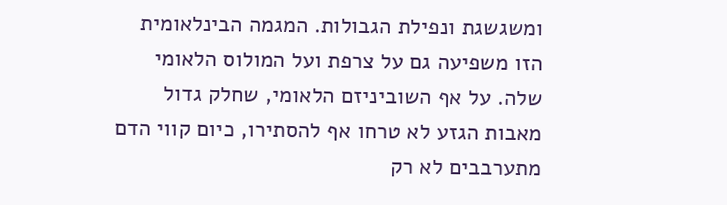ומשגשגת ונפילת הגבולות. המגמה הבינלאומית הזו משפיעה גם על צרפת ועל המולוס הלאומי שלה. על אף השוביניזם הלאומי, שחלק גדול מאבות הגזע לא טרחו אף להסתירו, כיום קווי הדם מתערבבים לא רק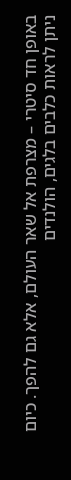באופן חד סיטרי – מצרפת אל שאר העולם, אלא גם להפך. כיום ניתן לראות כלבים בלגים, הולנדים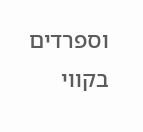וספרדים בקווי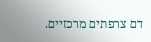דם צרפתים מרכזיים.